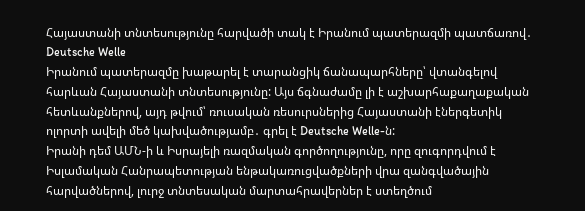Հայաստանի տնտեսությունը հարվածի տակ է Իրանում պատերազմի պատճառով․ Deutsche Welle
Իրանում պատերազմը խաթարել է տարանցիկ ճանապարհները՝ վտանգելով հարևան Հայաստանի տնտեսությունը: Այս ճգնաժամը լի է աշխարհաքաղաքական հետևանքներով, այդ թվում՝ ռուսական ռեսուրսներից Հայաստանի էներգետիկ ոլորտի ավելի մեծ կախվածությամբ․ գրել է Deutsche Welle-ն:
Իրանի դեմ ԱՄՆ-ի և Իսրայելի ռազմական գործողությունը, որը զուգորդվում է Իսլամական Հանրապետության ենթակառուցվածքների վրա զանգվածային հարվածներով, լուրջ տնտեսական մարտահրավերներ է ստեղծում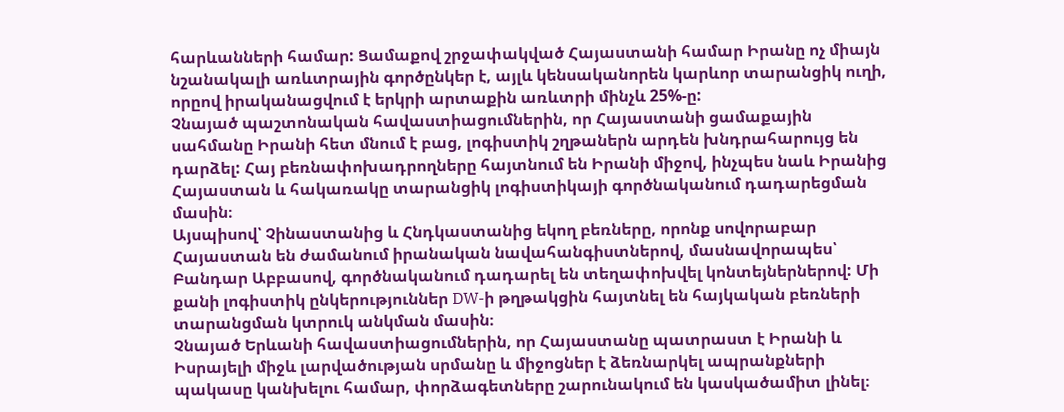հարևանների համար: Ցամաքով շրջափակված Հայաստանի համար Իրանը ոչ միայն նշանակալի առևտրային գործընկեր է, այլև կենսականորեն կարևոր տարանցիկ ուղի, որըով իրականացվում է երկրի արտաքին առևտրի մինչև 25%-ը:
Չնայած պաշտոնական հավաստիացումներին, որ Հայաստանի ցամաքային սահմանը Իրանի հետ մնում է բաց, լոգիստիկ շղթաներն արդեն խնդրահարույց են դարձել: Հայ բեռնափոխադրողները հայտնում են Իրանի միջով, ինչպես նաև Իրանից Հայաստան և հակառակը տարանցիկ լոգիստիկայի գործնականում դադարեցման մասին։
Այսպիսով՝ Չինաստանից և Հնդկաստանից եկող բեռները, որոնք սովորաբար Հայաստան են ժամանում իրանական նավահանգիստներով, մասնավորապես՝ Բանդար Աբբասով, գործնականում դադարել են տեղափոխվել կոնտեյներներով: Մի քանի լոգիստիկ ընկերություններ DW-ի թղթակցին հայտնել են հայկական բեռների տարանցման կտրուկ անկման մասին։
Չնայած Երևանի հավաստիացումներին, որ Հայաստանը պատրաստ է Իրանի և Իսրայելի միջև լարվածության սրմանը և միջոցներ է ձեռնարկել ապրանքների պակասը կանխելու համար, փորձագետները շարունակում են կասկածամիտ լինել։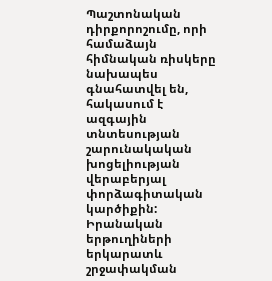Պաշտոնական դիրքորոշումը, որի համաձայն հիմնական ռիսկերը նախապես գնահատվել են, հակասում է ազգային տնտեսության շարունակական խոցելիության վերաբերյալ փորձագիտական կարծիքին: Իրանական երթուղիների երկարատև շրջափակման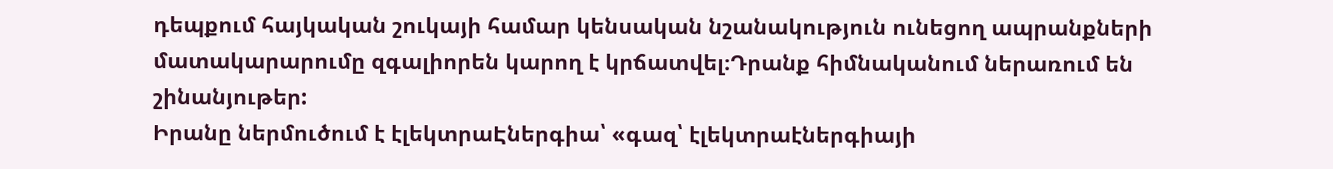դեպքում հայկական շուկայի համար կենսական նշանակություն ունեցող ապրանքների մատակարարումը զգալիորեն կարող է կրճատվել։Դրանք հիմնականում ներառում են շինանյութեր:
Իրանը ներմուծում է էլեկտրաԷներգիա՝ «գազ՝ էլեկտրաէներգիայի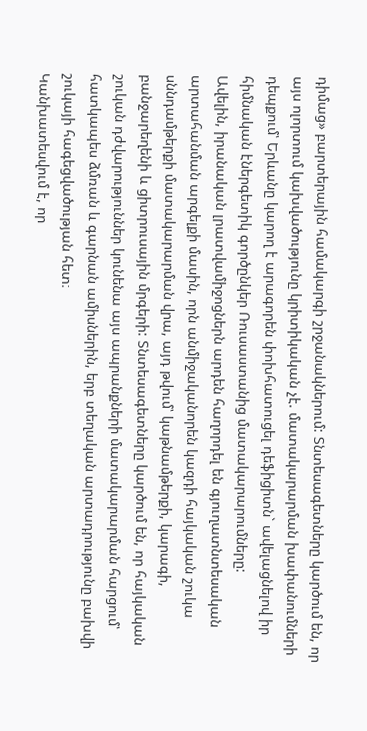դիմաց» բարտերային համակարգի շրջանակներում: Տնտեսագետները կարծում են, որ այս ոլորտում կախվածությունը կրիտիկական չէ. մատակարարման խափանումների դեպքում՝ Երևանը կարող է արագորեն փոխհատուցել դեֆիցիտն` ավելացնելով իր հիմնական էներգետիկ գործընկեր Ռուսաստանից մատակարարումները:
Ավելին, իրանական լրատվամիջոցներն արդեն հաղորդել են գյուղատնտեսական արտահանման արգելքի մասին, որն անմիջականորեն կազդի հայկական շուկա սննդամթերքի մատակարարման վրա, այդ թվում՝ կաթնամթերքի, կարագի, բանջարեղենի և ցիտրուսային մրգերի: Տնտեսագետները կարծում են, որ հայկական շուկան դժվարություններ կունենա այս ապրանքների մատակարարման հարցում՝ հատկապես ձմռան և գարնան ամիսներին, երբ տեղական արտադրությունը բախվի շուկայի հագեցվածության հետ։
Կանխատեսվում է, որ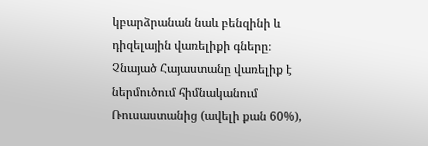կբարձրանան նաև բենզինի և դիզելային վառելիքի գները։ Չնայած Հայաստանը վառելիք է ներմուծում հիմնականում Ռուսաստանից (ավելի քան 60%),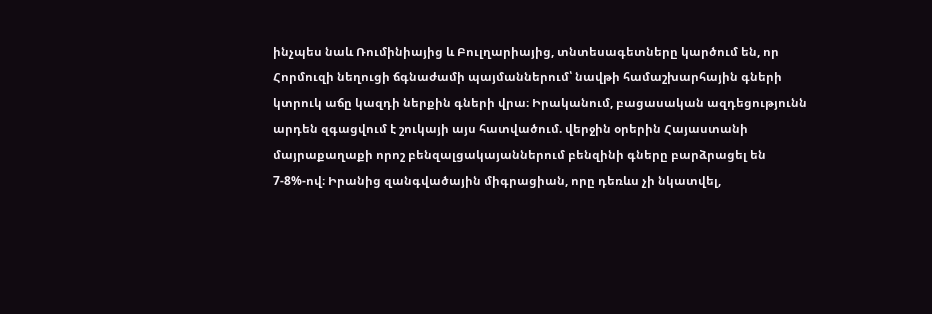ինչպես նաև Ռումինիայից և Բուլղարիայից, տնտեսագետները կարծում են, որ Հորմուզի նեղուցի ճգնաժամի պայմաններում՝ նավթի համաշխարհային գների կտրուկ աճը կազդի ներքին գների վրա։ Իրականում, բացասական ազդեցությունն արդեն զգացվում է շուկայի այս հատվածում. վերջին օրերին Հայաստանի մայրաքաղաքի որոշ բենզալցակայաններում բենզինի գները բարձրացել են 7-8%-ով։ Իրանից զանգվածային միգրացիան, որը դեռևս չի նկատվել,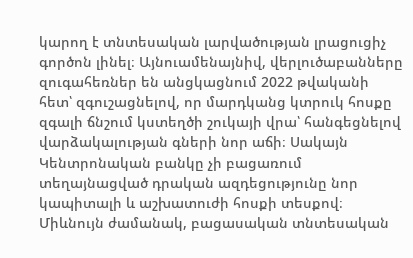կարող է տնտեսական լարվածության լրացուցիչ գործոն լինել։ Այնուամենայնիվ, վերլուծաբանները զուգահեռներ են անցկացնում 2022 թվականի հետ՝ զգուշացնելով, որ մարդկանց կտրուկ հոսքը զգալի ճնշում կստեղծի շուկայի վրա՝ հանգեցնելով վարձակալության գների նոր աճի։ Սակայն Կենտրոնական բանկը չի բացառում տեղայնացված դրական ազդեցությունը նոր կապիտալի և աշխատուժի հոսքի տեսքով։
Միևնույն ժամանակ, բացասական տնտեսական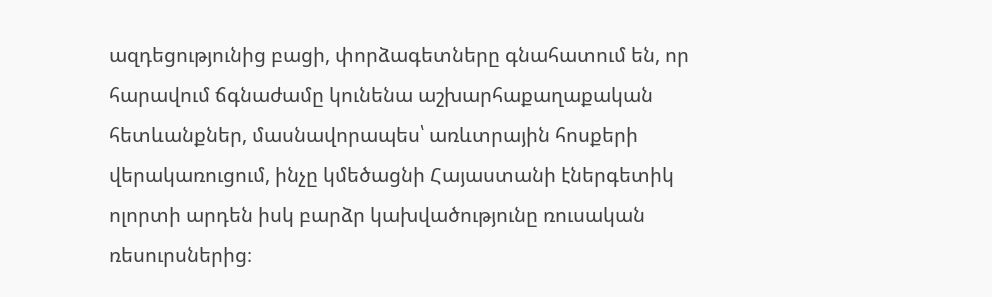ազդեցությունից բացի, փորձագետները գնահատում են, որ հարավում ճգնաժամը կունենա աշխարհաքաղաքական հետևանքներ, մասնավորապես՝ առևտրային հոսքերի վերակառուցում, ինչը կմեծացնի Հայաստանի էներգետիկ ոլորտի արդեն իսկ բարձր կախվածությունը ռուսական ռեսուրսներից։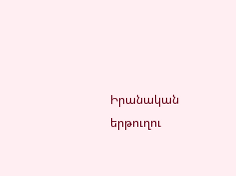Իրանական երթուղու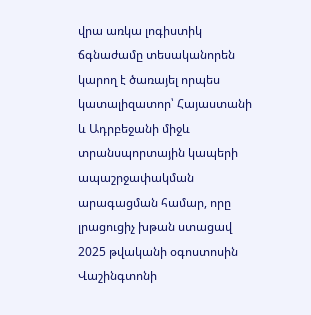վրա առկա լոգիստիկ ճգնաժամը տեսականորեն կարող է ծառայել որպես կատալիզատոր՝ Հայաստանի և Ադրբեջանի միջև տրանսպորտային կապերի ապաշրջափակման արագացման համար, որը լրացուցիչ խթան ստացավ 2025 թվականի օգոստոսին Վաշինգտոնի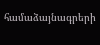համաձայնագրերի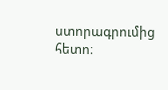ստորագրումից հետո։